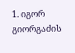1. იგორ გიორგაძის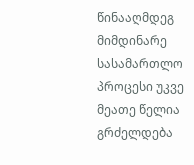წინააღმდეგ მიმდინარე სასამართლო პროცესი უკვე მეათე წელია გრძელდება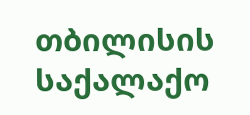თბილისის საქალაქო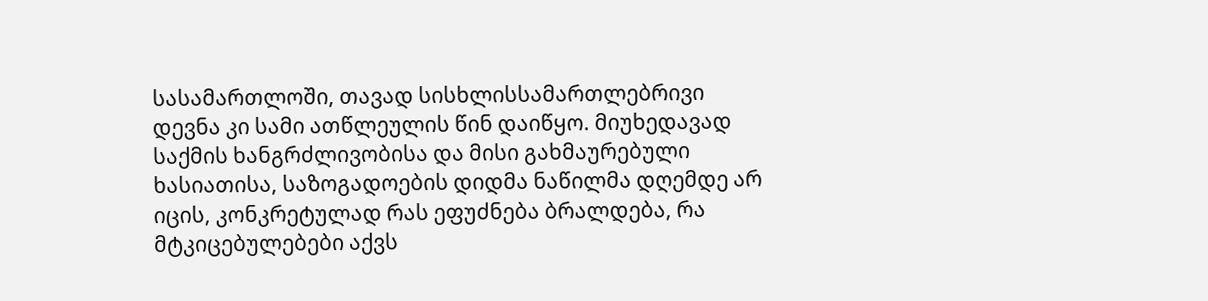სასამართლოში, თავად სისხლისსამართლებრივი დევნა კი სამი ათწლეულის წინ დაიწყო. მიუხედავად საქმის ხანგრძლივობისა და მისი გახმაურებული ხასიათისა, საზოგადოების დიდმა ნაწილმა დღემდე არ იცის, კონკრეტულად რას ეფუძნება ბრალდება, რა მტკიცებულებები აქვს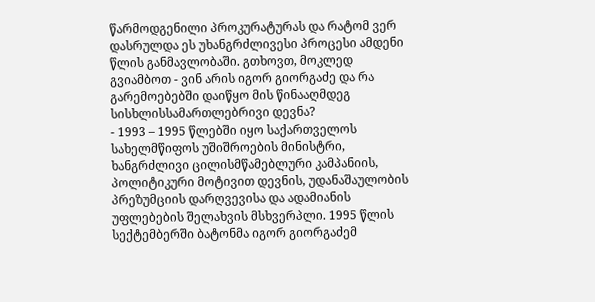წარმოდგენილი პროკურატურას და რატომ ვერ დასრულდა ეს უხანგრძლივესი პროცესი ამდენი წლის განმავლობაში. გთხოვთ, მოკლედ გვიამბოთ - ვინ არის იგორ გიორგაძე და რა გარემოებებში დაიწყო მის წინააღმდეგ სისხლისსამართლებრივი დევნა?
- 1993 – 1995 წლებში იყო საქართველოს სახელმწიფოს უშიშროების მინისტრი, ხანგრძლივი ცილისმწამებლური კამპანიის, პოლიტიკური მოტივით დევნის, უდანაშაულობის პრეზუმციის დარღვევისა და ადამიანის უფლებების შელახვის მსხვერპლი. 1995 წლის სექტემბერში ბატონმა იგორ გიორგაძემ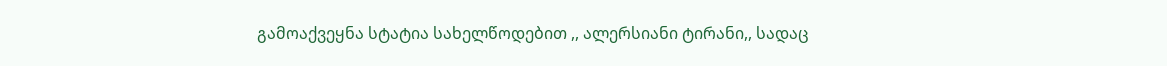გამოაქვეყნა სტატია სახელწოდებით ,, ალერსიანი ტირანი,, სადაც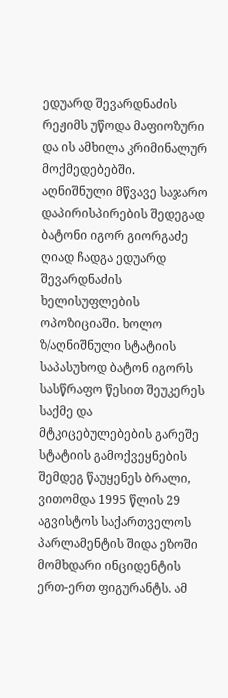ედუარდ შევარდნაძის რეჟიმს უწოდა მაფიოზური და ის ამხილა კრიმინალურ მოქმედებებში. აღნიშნული მწვავე საჯარო დაპირისპირების შედეგად ბატონი იგორ გიორგაძე ღიად ჩადგა ედუარდ შევარდნაძის ხელისუფლების ოპოზიციაში. ხოლო ზ/აღნიშნული სტატიის საპასუხოდ ბატონ იგორს სასწრაფო წესით შეუკერეს საქმე და მტკიცებულებების გარეშე სტატიის გამოქვეყნების შემდეგ წაუყენეს ბრალი, ვითომდა 1995 წლის 29 აგვისტოს საქართველოს პარლამენტის შიდა ეზოში მომხდარი ინციდენტის ერთ-ერთ ფიგურანტს. ამ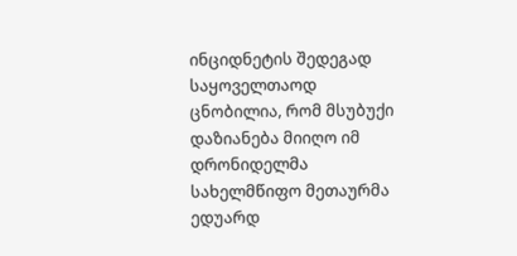ინციდნეტის შედეგად საყოველთაოდ ცნობილია, რომ მსუბუქი დაზიანება მიიღო იმ დრონიდელმა სახელმწიფო მეთაურმა ედუარდ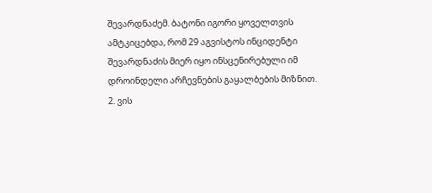შევარდნაძემ. ბატონი იგორი ყოველთვის ამტკიცებდა, რომ 29 აგვისტოს ინციდენტი შევარდნაძის მიერ იყო ინსცენირებული იმ დროინდელი არჩევნების გაყალბების მიზნით.
2. ვის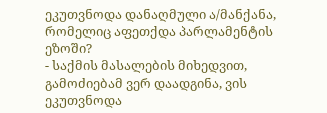ეკუთვნოდა დანაღმული ა/მანქანა, რომელიც აფეთქდა პარლამენტის ეზოში?
- საქმის მასალების მიხედვით, გამოძიებამ ვერ დაადგინა, ვის ეკუთვნოდა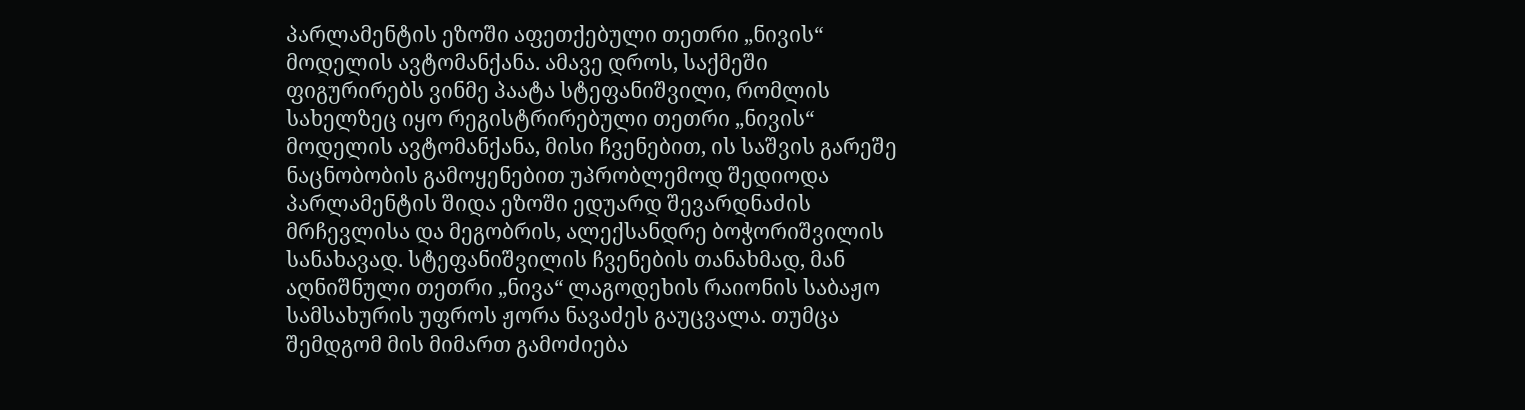პარლამენტის ეზოში აფეთქებული თეთრი „ნივის“ მოდელის ავტომანქანა. ამავე დროს, საქმეში ფიგურირებს ვინმე პაატა სტეფანიშვილი, რომლის სახელზეც იყო რეგისტრირებული თეთრი „ნივის“ მოდელის ავტომანქანა, მისი ჩვენებით, ის საშვის გარეშე ნაცნობობის გამოყენებით უპრობლემოდ შედიოდა პარლამენტის შიდა ეზოში ედუარდ შევარდნაძის მრჩევლისა და მეგობრის, ალექსანდრე ბოჭორიშვილის სანახავად. სტეფანიშვილის ჩვენების თანახმად, მან აღნიშნული თეთრი „ნივა“ ლაგოდეხის რაიონის საბაჟო სამსახურის უფროს ჟორა ნავაძეს გაუცვალა. თუმცა შემდგომ მის მიმართ გამოძიება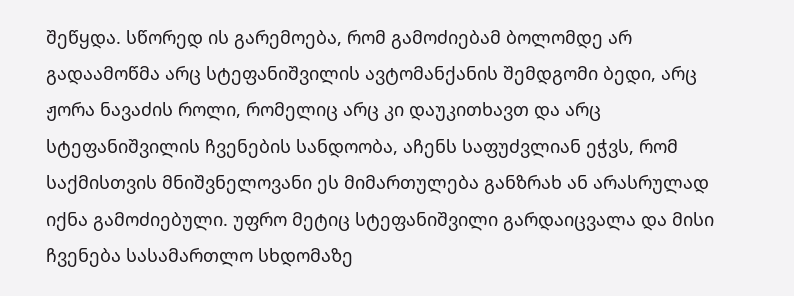შეწყდა. სწორედ ის გარემოება, რომ გამოძიებამ ბოლომდე არ გადაამოწმა არც სტეფანიშვილის ავტომანქანის შემდგომი ბედი, არც ჟორა ნავაძის როლი, რომელიც არც კი დაუკითხავთ და არც სტეფანიშვილის ჩვენების სანდოობა, აჩენს საფუძვლიან ეჭვს, რომ საქმისთვის მნიშვნელოვანი ეს მიმართულება განზრახ ან არასრულად იქნა გამოძიებული. უფრო მეტიც სტეფანიშვილი გარდაიცვალა და მისი ჩვენება სასამართლო სხდომაზე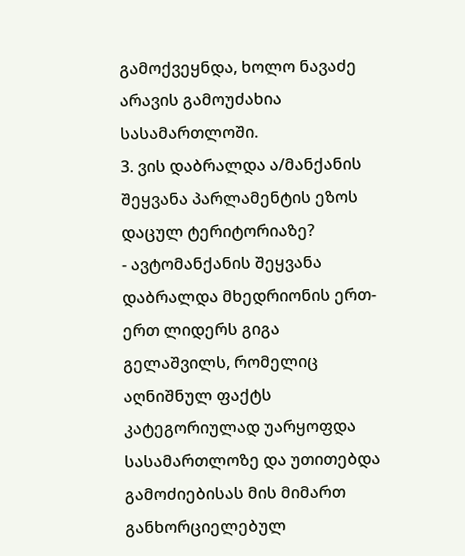გამოქვეყნდა, ხოლო ნავაძე არავის გამოუძახია სასამართლოში.
3. ვის დაბრალდა ა/მანქანის შეყვანა პარლამენტის ეზოს დაცულ ტერიტორიაზე?
- ავტომანქანის შეყვანა დაბრალდა მხედრიონის ერთ-ერთ ლიდერს გიგა გელაშვილს, რომელიც აღნიშნულ ფაქტს კატეგორიულად უარყოფდა სასამართლოზე და უთითებდა გამოძიებისას მის მიმართ განხორციელებულ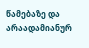წამებაზე და არაადამიანურ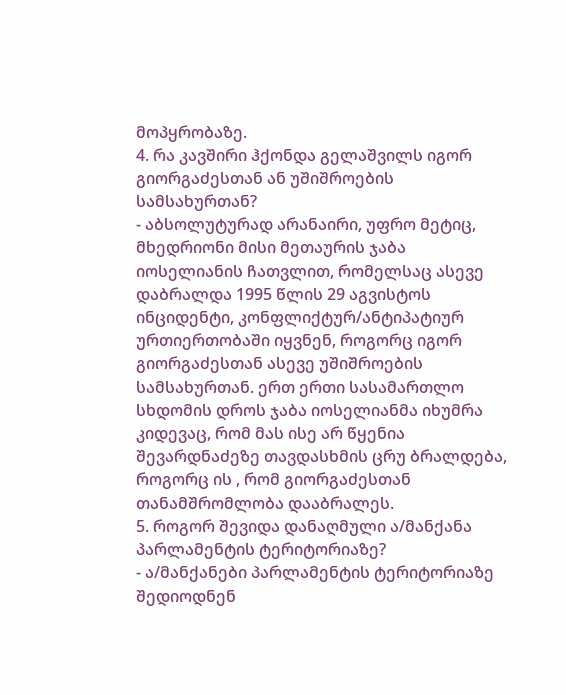მოპყრობაზე.
4. რა კავშირი ჰქონდა გელაშვილს იგორ გიორგაძესთან ან უშიშროების სამსახურთან?
- აბსოლუტურად არანაირი, უფრო მეტიც, მხედრიონი მისი მეთაურის ჯაბა იოსელიანის ჩათვლით, რომელსაც ასევე დაბრალდა 1995 წლის 29 აგვისტოს ინციდენტი, კონფლიქტურ/ანტიპატიურ ურთიერთობაში იყვნენ, როგორც იგორ გიორგაძესთან ასევე უშიშროების სამსახურთან. ერთ ერთი სასამართლო სხდომის დროს ჯაბა იოსელიანმა იხუმრა კიდევაც, რომ მას ისე არ წყენია შევარდნაძეზე თავდასხმის ცრუ ბრალდება, როგორც ის , რომ გიორგაძესთან თანამშრომლობა დააბრალეს.
5. როგორ შევიდა დანაღმული ა/მანქანა პარლამენტის ტერიტორიაზე?
- ა/მანქანები პარლამენტის ტერიტორიაზე შედიოდნენ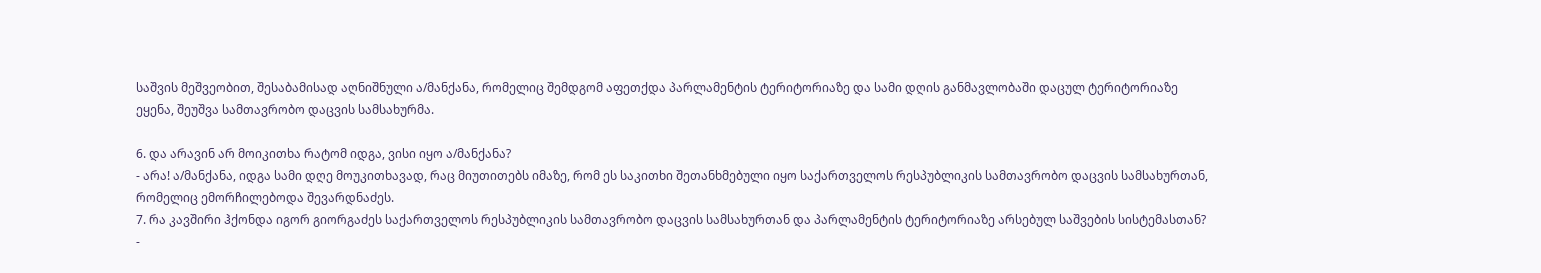საშვის მეშვეობით, შესაბამისად აღნიშნული ა/მანქანა, რომელიც შემდგომ აფეთქდა პარლამენტის ტერიტორიაზე და სამი დღის განმავლობაში დაცულ ტერიტორიაზე ეყენა, შეუშვა სამთავრობო დაცვის სამსახურმა.

6. და არავინ არ მოიკითხა რატომ იდგა, ვისი იყო ა/მანქანა?
- არა! ა/მანქანა, იდგა სამი დღე მოუკითხავად, რაც მიუთითებს იმაზე, რომ ეს საკითხი შეთანხმებული იყო საქართველოს რესპუბლიკის სამთავრობო დაცვის სამსახურთან, რომელიც ემორჩილებოდა შევარდნაძეს.
7. რა კავშირი ჰქონდა იგორ გიორგაძეს საქართველოს რესპუბლიკის სამთავრობო დაცვის სამსახურთან და პარლამენტის ტერიტორიაზე არსებულ საშვების სისტემასთან?
-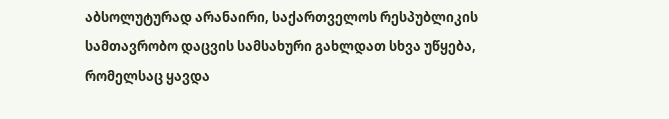აბსოლუტურად არანაირი, საქართველოს რესპუბლიკის სამთავრობო დაცვის სამსახური გახლდათ სხვა უწყება, რომელსაც ყავდა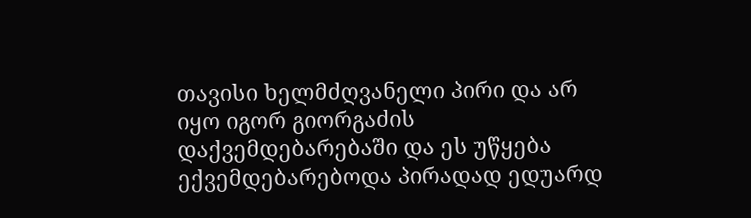თავისი ხელმძღვანელი პირი და არ იყო იგორ გიორგაძის დაქვემდებარებაში და ეს უწყება ექვემდებარებოდა პირადად ედუარდ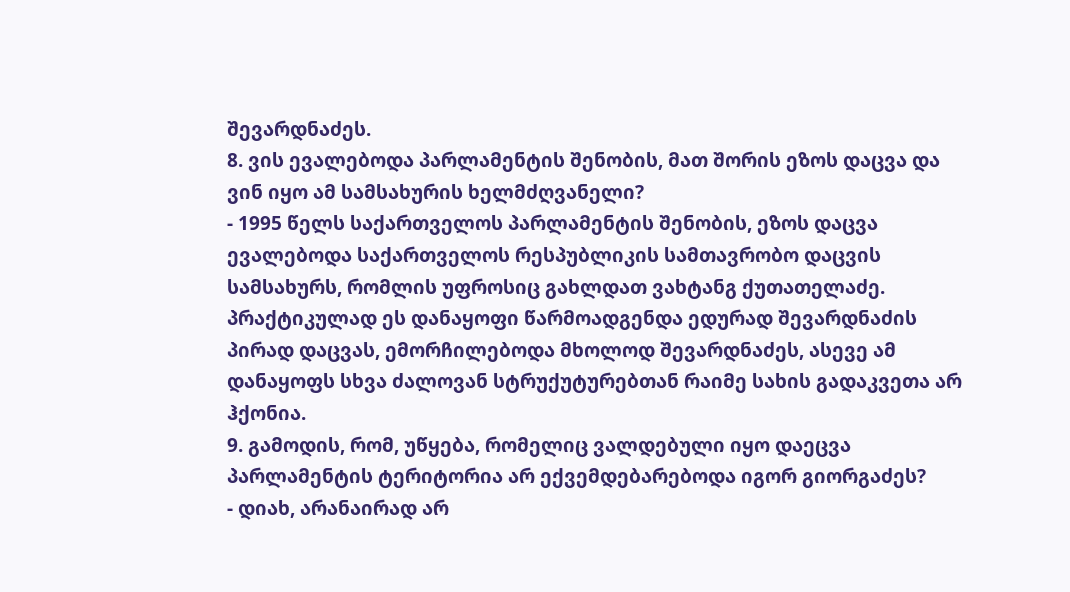შევარდნაძეს.
8. ვის ევალებოდა პარლამენტის შენობის, მათ შორის ეზოს დაცვა და ვინ იყო ამ სამსახურის ხელმძღვანელი?
- 1995 წელს საქართველოს პარლამენტის შენობის, ეზოს დაცვა ევალებოდა საქართველოს რესპუბლიკის სამთავრობო დაცვის სამსახურს, რომლის უფროსიც გახლდათ ვახტანგ ქუთათელაძე. პრაქტიკულად ეს დანაყოფი წარმოადგენდა ედურად შევარდნაძის პირად დაცვას, ემორჩილებოდა მხოლოდ შევარდნაძეს, ასევე ამ დანაყოფს სხვა ძალოვან სტრუქუტურებთან რაიმე სახის გადაკვეთა არ ჰქონია.
9. გამოდის, რომ, უწყება, რომელიც ვალდებული იყო დაეცვა პარლამენტის ტერიტორია არ ექვემდებარებოდა იგორ გიორგაძეს?
- დიახ, არანაირად არ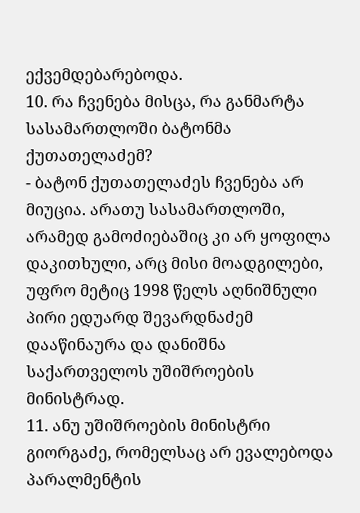ექვემდებარებოდა.
10. რა ჩვენება მისცა, რა განმარტა სასამართლოში ბატონმა ქუთათელაძემ?
- ბატონ ქუთათელაძეს ჩვენება არ მიუცია. არათუ სასამართლოში, არამედ გამოძიებაშიც კი არ ყოფილა დაკითხული, არც მისი მოადგილები, უფრო მეტიც 1998 წელს აღნიშნული პირი ედუარდ შევარდნაძემ დააწინაურა და დანიშნა საქართველოს უშიშროების მინისტრად.
11. ანუ უშიშროების მინისტრი გიორგაძე, რომელსაც არ ევალებოდა პარალმენტის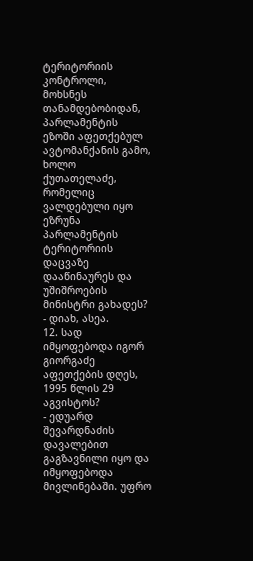ტერიტორიის კონტროლი, მოხსნეს თანამდებობიდან, პარლამენტის ეზოში აფეთქებულ ავტომანქანის გამო, ხოლო ქუთათელაძე, რომელიც ვალდებული იყო ეზრუნა პარლამენტის ტერიტორიის დაცვაზე დააწინაურეს და უშიშროების მინისტრი გახადეს?
- დიახ, ასეა.
12. სად იმყოფებოდა იგორ გიორგაძე აფეთქების დღეს, 1995 წლის 29 აგვისტოს?
- ედუარდ შევარდნაძის დავალებით გაგზავნილი იყო და იმყოფებოდა მივლინებაში. უფრო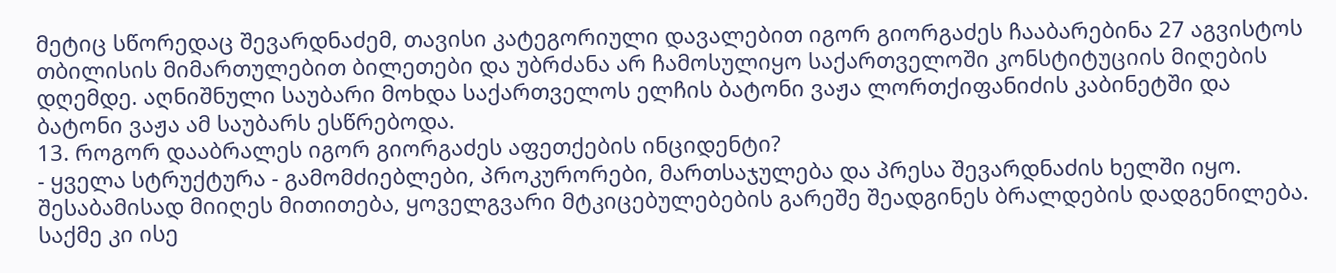მეტიც სწორედაც შევარდნაძემ, თავისი კატეგორიული დავალებით იგორ გიორგაძეს ჩააბარებინა 27 აგვისტოს თბილისის მიმართულებით ბილეთები და უბრძანა არ ჩამოსულიყო საქართველოში კონსტიტუციის მიღების დღემდე. აღნიშნული საუბარი მოხდა საქართველოს ელჩის ბატონი ვაჟა ლორთქიფანიძის კაბინეტში და ბატონი ვაჟა ამ საუბარს ესწრებოდა.
13. როგორ დააბრალეს იგორ გიორგაძეს აფეთქების ინციდენტი?
- ყველა სტრუქტურა - გამომძიებლები, პროკურორები, მართსაჯულება და პრესა შევარდნაძის ხელში იყო. შესაბამისად მიიღეს მითითება, ყოველგვარი მტკიცებულებების გარეშე შეადგინეს ბრალდების დადგენილება. საქმე კი ისე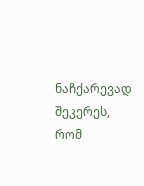ნაჩქარევად შეკერეს, რომ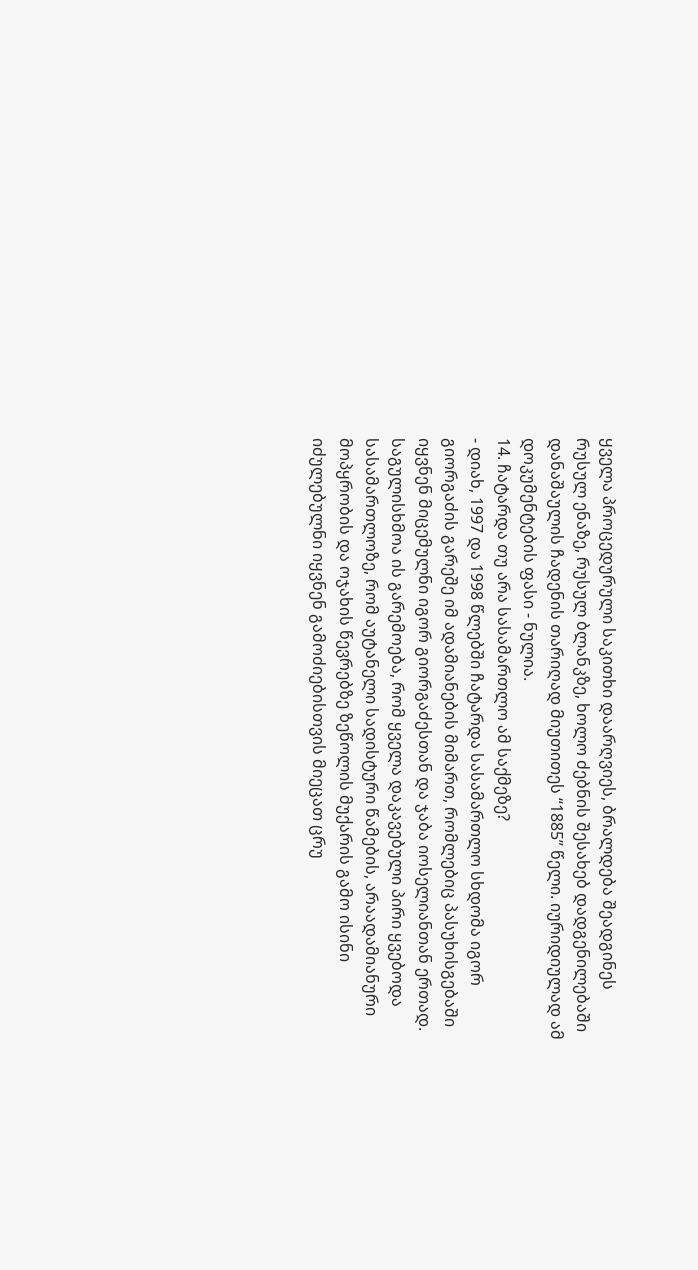ყველა პროცედურული საკითხი დაარღვიეს, ბრალდება შეადგინეს რუსულ ენაზე, რუსულ ბლანკზე, ხოლო ძებნის შესახებ დადგენილებაში დანაშაულის ჩადენის თარიღად მიუთითეს “1885” წელი. იურიდიულად ამ დოკუმენტების ფასი - ნულია.
14. ჩატარდა თუ არა სასამართლო ამ საქმეზე?
- დიახ, 1997 და 1998 წლებში ჩატარდა სასამართლო სხდომა იგორ გიორგაძის გარეშე იმ ადამიანების მიმართ, რომლებიც პასუხისგებაში იყვნენ მიცემულნი იგორ გიორგაძესთან და ჯაბა იოსელიანთან ერთად. საგულისხმოა ის გარემოება, რომ ყველა დაკავებული პირი ყვებოდა სასამართლოზე, რომ აუტანელი სადისტური წამების, არაადამიანური მოპყრობის და ოჯახის წევრებზე ზეწოლის მუქარის გამო ისინი იძულებულნი იყვნენ გამოძიებისთვის მიეცათ ცრუ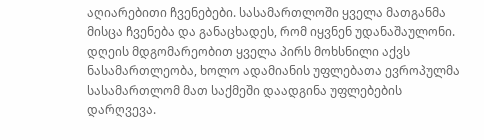აღიარებითი ჩვენებები. სასამართლოში ყველა მათგანმა მისცა ჩვენება და განაცხადეს, რომ იყვნენ უდანაშაულონი. დღეის მდგომარეობით ყველა პირს მოხსნილი აქვს ნასამართლეობა, ხოლო ადამიანის უფლებათა ევროპულმა სასამართლომ მათ საქმეში დაადგინა უფლებების დარღვევა.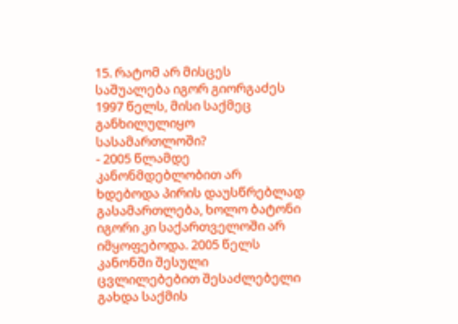15. რატომ არ მისცეს საშუალება იგორ გიორგაძეს 1997 წელს, მისი საქმეც განხილულიყო სასამართლოში?
- 2005 წლამდე კანონმდებლობით არ ხდებოდა პირის დაუსწრებლად გასამართლება, ხოლო ბატონი იგორი კი საქართველოში არ იმყოფებოდა. 2005 წელს კანონში შესული ცვლილებებით შესაძლებელი გახდა საქმის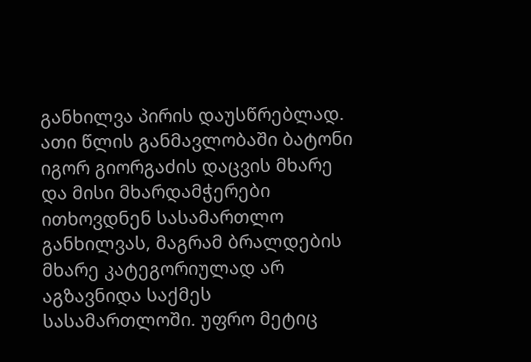განხილვა პირის დაუსწრებლად. ათი წლის განმავლობაში ბატონი იგორ გიორგაძის დაცვის მხარე და მისი მხარდამჭერები ითხოვდნენ სასამართლო განხილვას, მაგრამ ბრალდების მხარე კატეგორიულად არ აგზავნიდა საქმეს სასამართლოში. უფრო მეტიც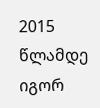2015 წლამდე იგორ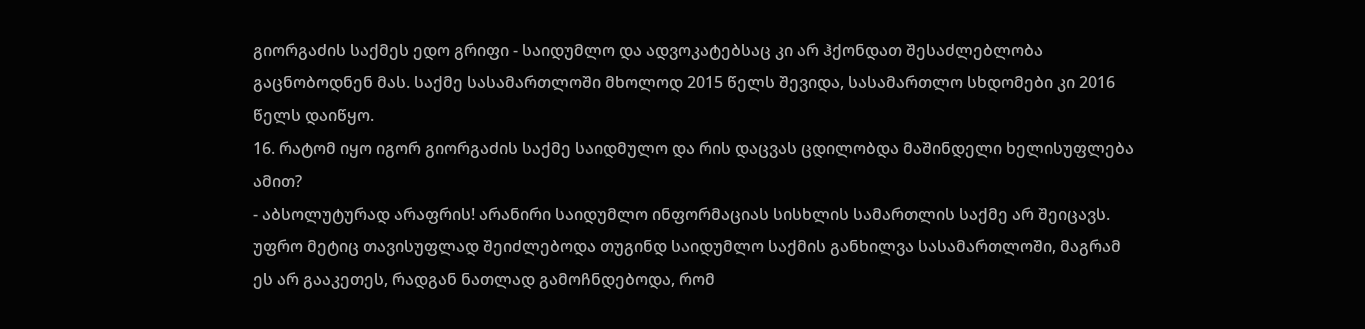გიორგაძის საქმეს ედო გრიფი - საიდუმლო და ადვოკატებსაც კი არ ჰქონდათ შესაძლებლობა გაცნობოდნენ მას. საქმე სასამართლოში მხოლოდ 2015 წელს შევიდა, სასამართლო სხდომები კი 2016 წელს დაიწყო.
16. რატომ იყო იგორ გიორგაძის საქმე საიდმულო და რის დაცვას ცდილობდა მაშინდელი ხელისუფლება ამით?
- აბსოლუტურად არაფრის! არანირი საიდუმლო ინფორმაციას სისხლის სამართლის საქმე არ შეიცავს. უფრო მეტიც თავისუფლად შეიძლებოდა თუგინდ საიდუმლო საქმის განხილვა სასამართლოში, მაგრამ ეს არ გააკეთეს, რადგან ნათლად გამოჩნდებოდა, რომ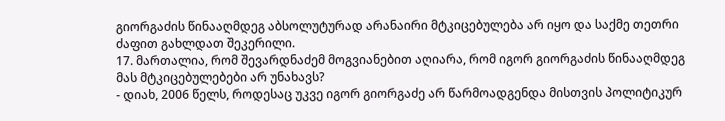გიორგაძის წინააღმდეგ აბსოლუტურად არანაირი მტკიცებულება არ იყო და საქმე თეთრი ძაფით გახლდათ შეკერილი.
17. მართალია, რომ შევარდნაძემ მოგვიანებით აღიარა, რომ იგორ გიორგაძის წინააღმდეგ მას მტკიცებულებები არ უნახავს?
- დიახ, 2006 წელს, როდესაც უკვე იგორ გიორგაძე არ წარმოადგენდა მისთვის პოლიტიკურ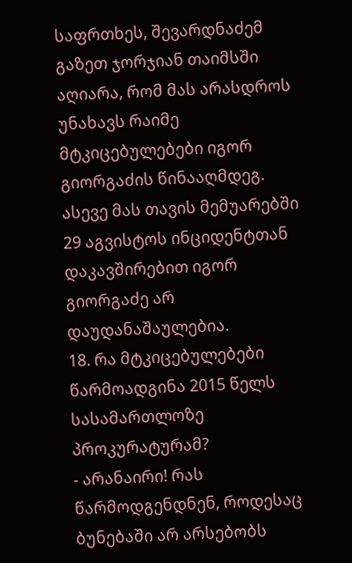საფრთხეს, შევარდნაძემ გაზეთ ჯორჯიან თაიმსში აღიარა, რომ მას არასდროს უნახავს რაიმე მტკიცებულებები იგორ გიორგაძის წინააღმდეგ. ასევე მას თავის მემუარებში 29 აგვისტოს ინციდენტთან დაკავშირებით იგორ გიორგაძე არ დაუდანაშაულებია.
18. რა მტკიცებულებები წარმოადგინა 2015 წელს სასამართლოზე პროკურატურამ?
- არანაირი! რას წარმოდგენდნენ, როდესაც ბუნებაში არ არსებობს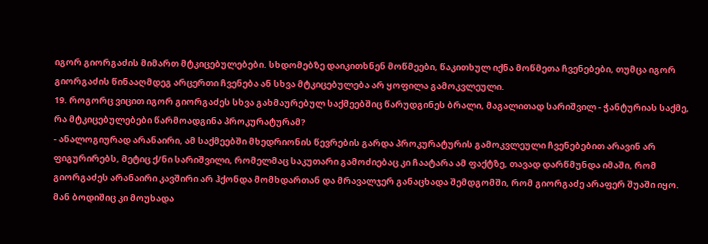იგორ გიორგაძის მიმართ მტკიცებულებები. სხდომებზე დაიკითხნენ მოწმეები, წაკითხულ იქნა მოწმეთა ჩვენებები, თუმცა იგორ გიორგაძის წინააღმდეგ არცერთი ჩვენება ან სხვა მტკიცებულება არ ყოფილა გამოკვლეული.
19. როგორც ვიცით იგორ გიორგაძეს სხვა გახმაურებულ საქმეებშიც წარუდგინეს ბრალი, მაგალითად სარიშვილ - ჭანტურიას საქმე, რა მტკიცებულებები წარმოადგინა პროკურატურამ?
- ანალოგიურად არანაირი, ამ საქმეებში მხედრიონის წევრების გარდა პროკურატურის გამოკვლეული ჩვენებებით არავინ არ ფიგურირებს, მეტიც ქ/ნი სარიშვილი, რომელმაც საკუთარი გამოძიებაც კი ჩაატარა ამ ფაქტზე, თავად დარწმუნდა იმაში, რომ გიორგაძეს არანაირი კავშირი არ ჰქონდა მომხდართან და მრავალჯერ განაცხადა შემდგომში, რომ გიორგაძე არაფერ შუაში იყო. მან ბოდიშიც კი მოუხადა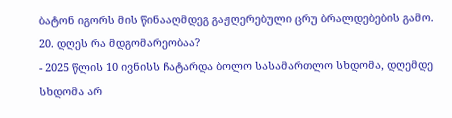ბატონ იგორს მის წინააღმდეგ გაჟღერებული ცრუ ბრალდებების გამო.
20. დღეს რა მდგომარეობაა?
- 2025 წლის 10 ივნისს ჩატარდა ბოლო სასამართლო სხდომა, დღემდე სხდომა არ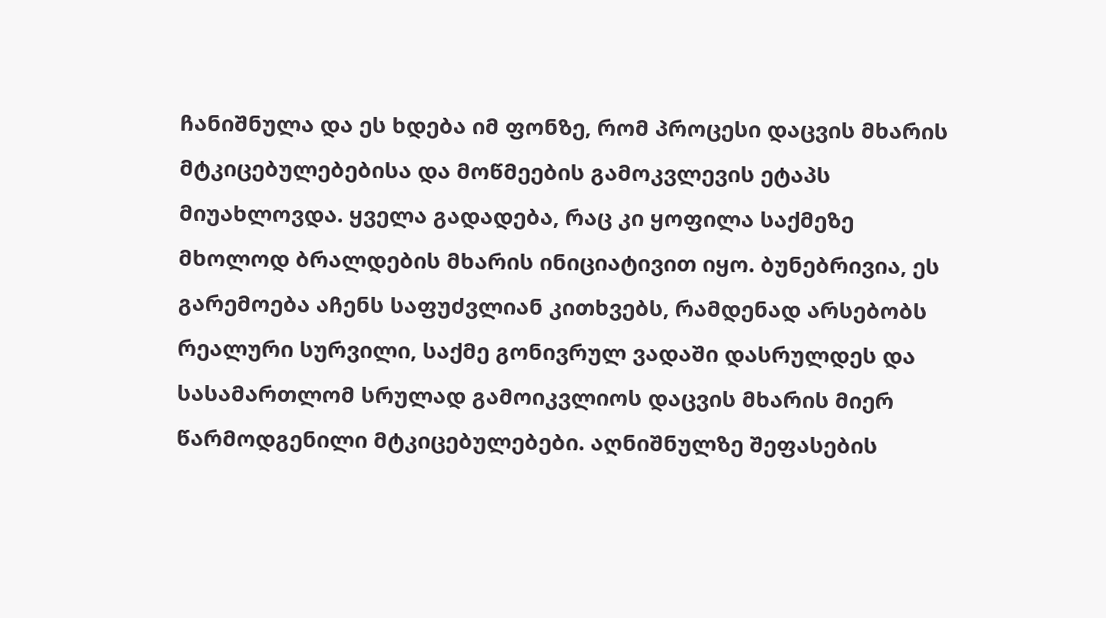ჩანიშნულა და ეს ხდება იმ ფონზე, რომ პროცესი დაცვის მხარის მტკიცებულებებისა და მოწმეების გამოკვლევის ეტაპს მიუახლოვდა. ყველა გადადება, რაც კი ყოფილა საქმეზე მხოლოდ ბრალდების მხარის ინიციატივით იყო. ბუნებრივია, ეს გარემოება აჩენს საფუძვლიან კითხვებს, რამდენად არსებობს რეალური სურვილი, საქმე გონივრულ ვადაში დასრულდეს და სასამართლომ სრულად გამოიკვლიოს დაცვის მხარის მიერ წარმოდგენილი მტკიცებულებები. აღნიშნულზე შეფასების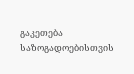გაკეთება საზოგადოებისთვის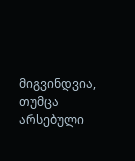მიგვინდვია, თუმცა არსებული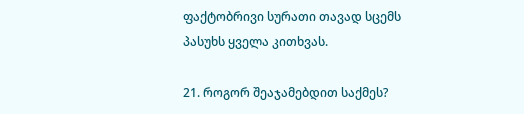ფაქტობრივი სურათი თავად სცემს პასუხს ყველა კითხვას.

21. როგორ შეაჯამებდით საქმეს?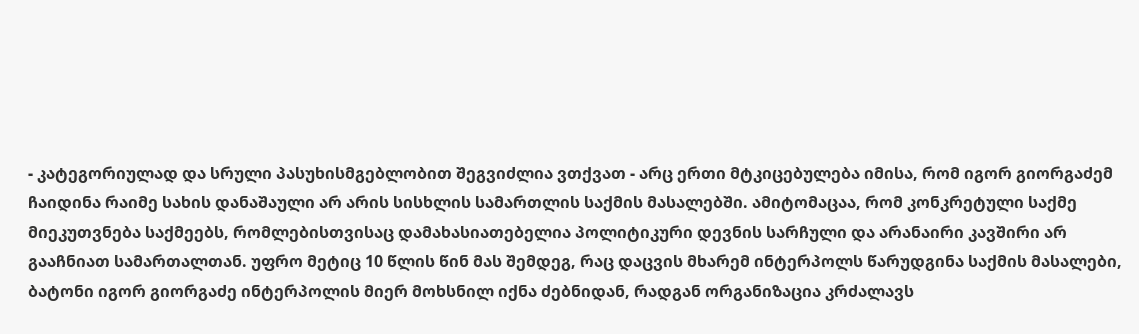- კატეგორიულად და სრული პასუხისმგებლობით შეგვიძლია ვთქვათ - არც ერთი მტკიცებულება იმისა, რომ იგორ გიორგაძემ ჩაიდინა რაიმე სახის დანაშაული არ არის სისხლის სამართლის საქმის მასალებში. ამიტომაცაა, რომ კონკრეტული საქმე მიეკუთვნება საქმეებს, რომლებისთვისაც დამახასიათებელია პოლიტიკური დევნის სარჩული და არანაირი კავშირი არ გააჩნიათ სამართალთან. უფრო მეტიც 10 წლის წინ მას შემდეგ, რაც დაცვის მხარემ ინტერპოლს წარუდგინა საქმის მასალები, ბატონი იგორ გიორგაძე ინტერპოლის მიერ მოხსნილ იქნა ძებნიდან, რადგან ორგანიზაცია კრძალავს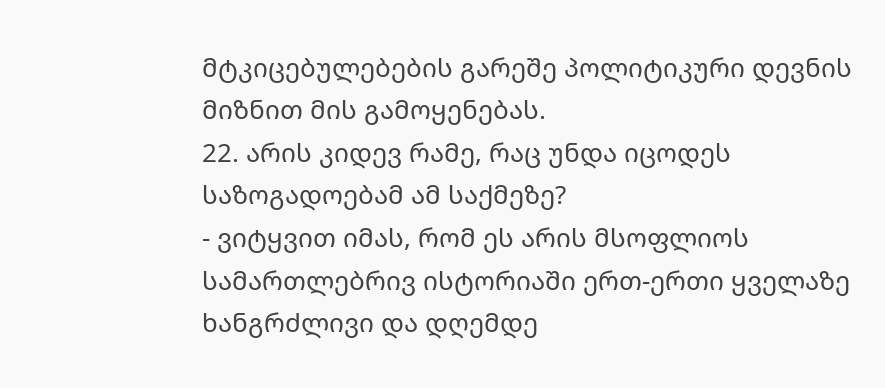მტკიცებულებების გარეშე პოლიტიკური დევნის მიზნით მის გამოყენებას.
22. არის კიდევ რამე, რაც უნდა იცოდეს საზოგადოებამ ამ საქმეზე?
- ვიტყვით იმას, რომ ეს არის მსოფლიოს სამართლებრივ ისტორიაში ერთ-ერთი ყველაზე ხანგრძლივი და დღემდე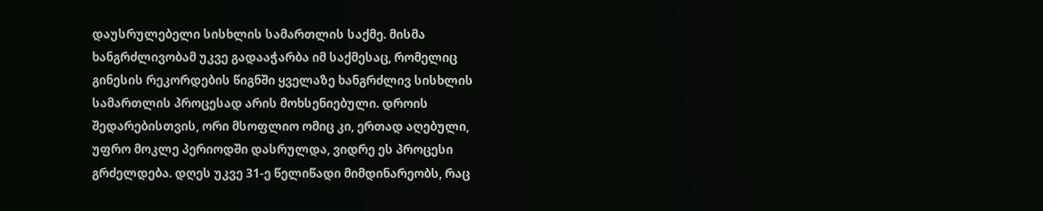დაუსრულებელი სისხლის სამართლის საქმე. მისმა ხანგრძლივობამ უკვე გადააჭარბა იმ საქმესაც, რომელიც გინესის რეკორდების წიგნში ყველაზე ხანგრძლივ სისხლის სამართლის პროცესად არის მოხსენიებული. დროის შედარებისთვის, ორი მსოფლიო ომიც კი, ერთად აღებული, უფრო მოკლე პერიოდში დასრულდა, ვიდრე ეს პროცესი გრძელდება. დღეს უკვე 31-ე წელიწადი მიმდინარეობს, რაც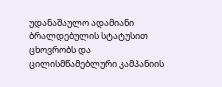უდანაშაულო ადამიანი ბრალდებულის სტატუსით ცხოვრობს და ცილისმწამებლური კამპანიის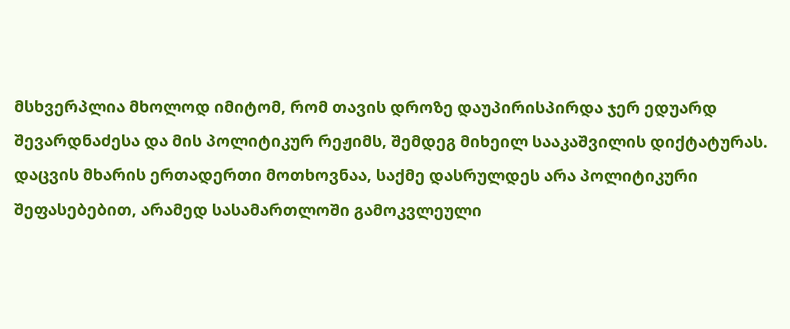მსხვერპლია მხოლოდ იმიტომ, რომ თავის დროზე დაუპირისპირდა ჯერ ედუარდ შევარდნაძესა და მის პოლიტიკურ რეჟიმს, შემდეგ მიხეილ სააკაშვილის დიქტატურას. დაცვის მხარის ერთადერთი მოთხოვნაა, საქმე დასრულდეს არა პოლიტიკური შეფასებებით, არამედ სასამართლოში გამოკვლეული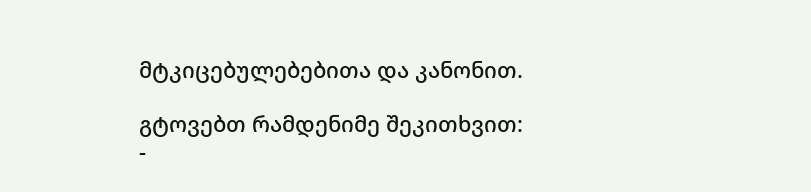მტკიცებულებებითა და კანონით.

გტოვებთ რამდენიმე შეკითხვით:
-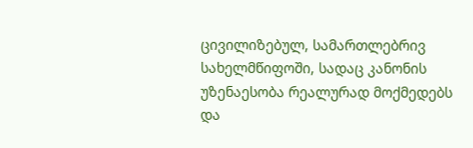ცივილიზებულ, სამართლებრივ სახელმწიფოში, სადაც კანონის უზენაესობა რეალურად მოქმედებს და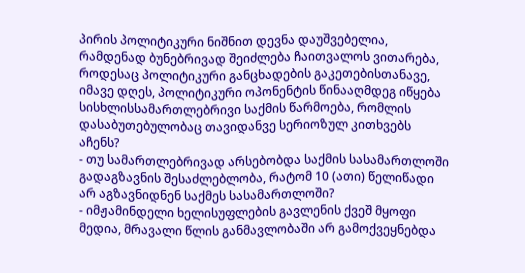პირის პოლიტიკური ნიშნით დევნა დაუშვებელია, რამდენად ბუნებრივად შეიძლება ჩაითვალოს ვითარება, როდესაც პოლიტიკური განცხადების გაკეთებისთანავე, იმავე დღეს, პოლიტიკური ოპონენტის წინააღმდეგ იწყება სისხლისსამართლებრივი საქმის წარმოება, რომლის დასაბუთებულობაც თავიდანვე სერიოზულ კითხვებს აჩენს?
- თუ სამართლებრივად არსებობდა საქმის სასამართლოში გადაგზავნის შესაძლებლობა, რატომ 10 (ათი) წელიწადი არ აგზავნიდნენ საქმეს სასამართლოში?
- იმჟამინდელი ხელისუფლების გავლენის ქვეშ მყოფი მედია, მრავალი წლის განმავლობაში არ გამოქვეყნებდა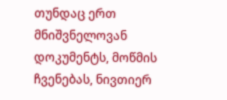თუნდაც ერთ მნიშვნელოვან დოკუმენტს, მოწმის ჩვენებას, ნივთიერ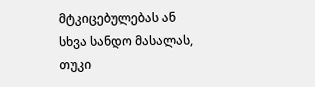მტკიცებულებას ან სხვა სანდო მასალას, თუკი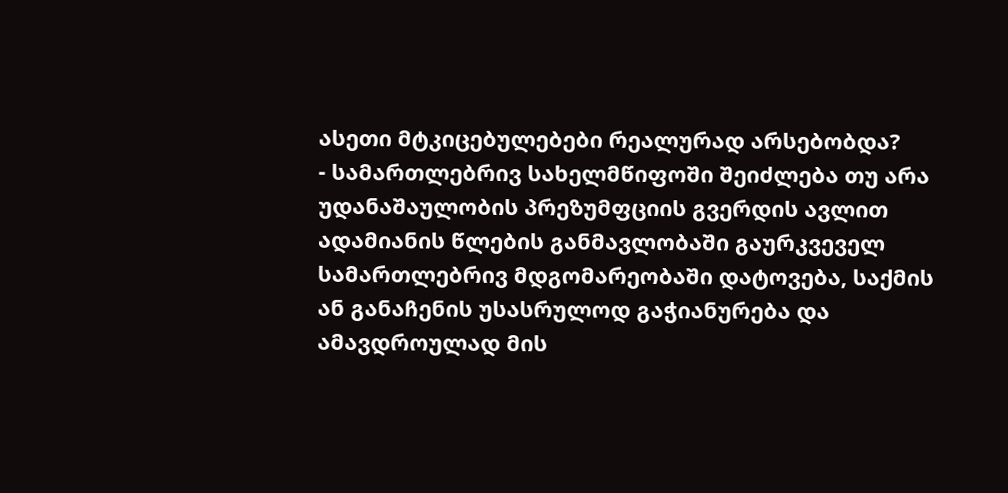ასეთი მტკიცებულებები რეალურად არსებობდა?
- სამართლებრივ სახელმწიფოში შეიძლება თუ არა უდანაშაულობის პრეზუმფციის გვერდის ავლით ადამიანის წლების განმავლობაში გაურკვეველ სამართლებრივ მდგომარეობაში დატოვება, საქმის ან განაჩენის უსასრულოდ გაჭიანურება და ამავდროულად მის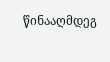წინააღმდეგ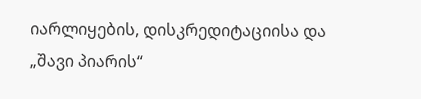იარლიყების, დისკრედიტაციისა და „შავი პიარის“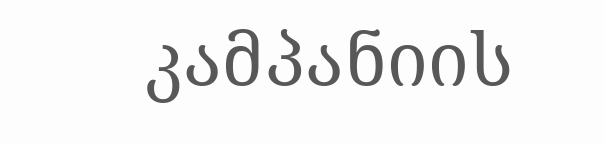კამპანიის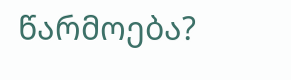წარმოება?